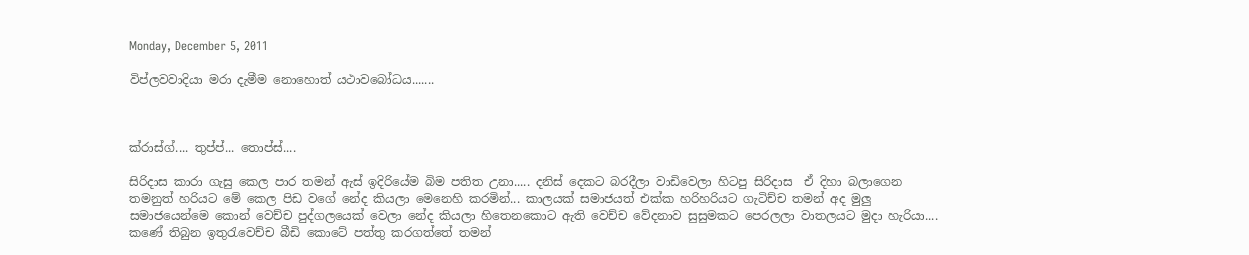Monday, December 5, 2011

විප්ලවවාදියා මරා දැමීම නොහොත් යථාවබෝධය.......



ක්රාස්ග්.... තුප්ප්... තොප්ස්....

සිරිදාස කාරා ගැසු කෙල පාර තමන් ඇස් ඉදිරියේම බිම පතිත උනා..... දනිස් දෙකට බරදීලා වාඩිවෙලා හිටපු සිරිදාස  ඒ දිහා බලාගෙන තමනුත් හරියට මේ කෙල පිඩ වගේ නේද කියලා මෙනෙහි කරමින්... කාලයක් සමාජයත් එක්ක හරිහරියට ගැටිච්ච තමන් අද මුලු සමාජයෙන්මෙ කොන් වෙච්ච පුද්ගලයෙක් වෙලා නේද කියලා හිතෙනකොට ඇති වෙච්ච වේදනාව සුසුමකට පෙරලලා වාතලයට මුදා හැරියා.... කණේ තිබුන ඉතුරැවෙච්ච බීඩි කොටේ පත්තු කරගත්තේ තමන්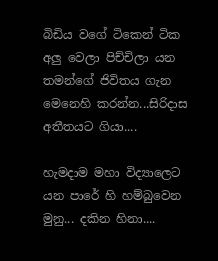බිඩිය වගේ ටිකෙන් ටික අලු වෙලා පිච්චිලා යන තමන්ගේ ජිවිතය ගැන මෙනෙහි කරන්න...සිරිදාස අතීතයට ගියා....

හැමදාම මහා විද්‍යාලෙට යන පාරේ හි හම්බුවෙන මුනු... දකින හිනා....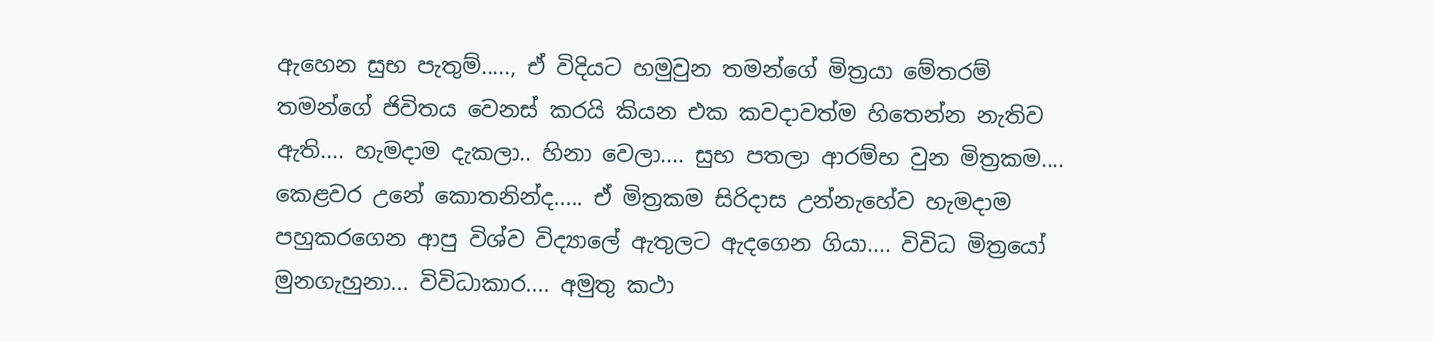ඇහෙන සුභ පැතුම්....., ඒ විදියට හමුවුන තමන්ගේ මිත්‍රයා මේතරම් තමන්ගේ ජිවිතය වෙනස් කරයි කියන එක කවදාවත්ම හිතෙන්න නැතිව ඇති.... හැමදාම දැකලා.. හිනා වෙලා.... සුභ පතලා ආරම්භ වුන මිත්‍රකම.... කෙළවර උනේ කොතනින්ද..... ඒ මිත්‍රකම සිරිදාස උන්නැහේව හැමදාම පහුකරගෙන ආපු විශ්ව විද්‍යාලේ ඇතුලට ඇදගෙන ගියා.... විවිධ මිත්‍රයෝ මුනගැහුනා... විවිධාකාර.... අමුතු කථා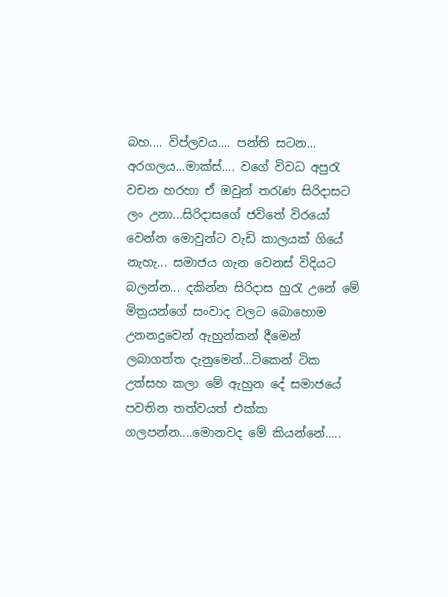බහ.... විප්ලවය.... පන්ති සටන... අරගලය...මාක්ස්.... වගේ විවධ අපුරැ වචන හරහා ඒ ඔවුන් තරැණ සිරිදාසට ලං උනා...සිරිදාසගේ ජවිතේ විරයෝ වෙන්න මොවුන්ට වැඩි කාලයක් ගියේ නැහැ... සමාජය ගැන වෙනස් විදියට බලන්න... දකින්න සිරිදාස හුරැ උනේ මේ මිත්‍රයන්ගේ සංවාද වලට බොහොම උනනදුවෙන් ඇහුන්කන් දීමෙන් ලබාගත්ත දැනුමෙන්...ටිකෙන් ටික උත්සහ කලා මේ ඇහුන දේ සමාජයේ පවතින තත්වයත් එක්ක ගලපන්න....මොනවද මේ කියන්නේ.....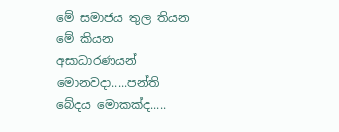මේ සමාජය තුල තියන මේ කියන අසාධාරණයන් මොනවදා.....පන්ති බේදය මොකක්ද.....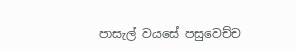පාසැල් වයසේ පසුවෙච්ච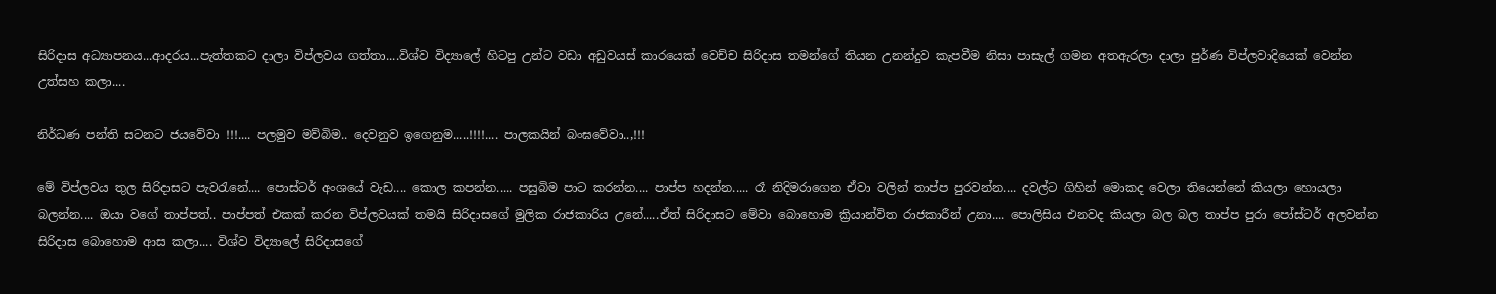සිරිදාස අධ්‍යාපනය...ආදරය...පැත්තකට දාලා විප්ලවය ගත්තා....විශ්ව විද්‍යාලේ හිටපු උන්ට වඩා අඩුවයස් කාරයෙක් වෙච්ච සිරිදාස තමන්ගේ තියන උනන්දුව කැපවීම නිසා පාසැල් ගමන අතඇරලා දාලා පුර්ණ විප්ලවාදියෙක් වෙන්න උත්සහ කලා....

නිර්ධණ පන්ති සටනට ජයවේවා !!!.... පලමුව මව්බිම.. දෙවනුව ඉගෙනුම.....!!!!.... පාලකයින් බංඝවේවා..,!!!

මේ විප්ලවය තුල සිරිදාසට පැවරැනේ.... පොස්ටර් අංශයේ වැඩ.... කොල කපන්න..... පසුබිම පාට කරන්න.... පාප්ප හදන්න..... රෑ නිදිමරාගෙන ඒවා වලින් තාප්ප පුරවන්න.... දවල්ට ගිහින් මොකද වෙලා තියෙන්නේ කියලා හොයලා බලන්න.... ඔයා වගේ තාප්පත්.. පාප්පත් එකක් කරන විප්ලවයක් තමයි සිරිදාසගේ මුලික රාජකාරිය උනේ.....ඒත් සිරිදාසට මේවා බොහොම ක්‍රියාන්විත රාජකාරීන් උනා.... පොලිසිය එනවද කියලා බල බල තාප්ප පුරා පෝස්ටර් අලවන්න සිරිදාස බොහොම ආස කලා.... විශ්ව විද්‍යාලේ සිරිදාසගේ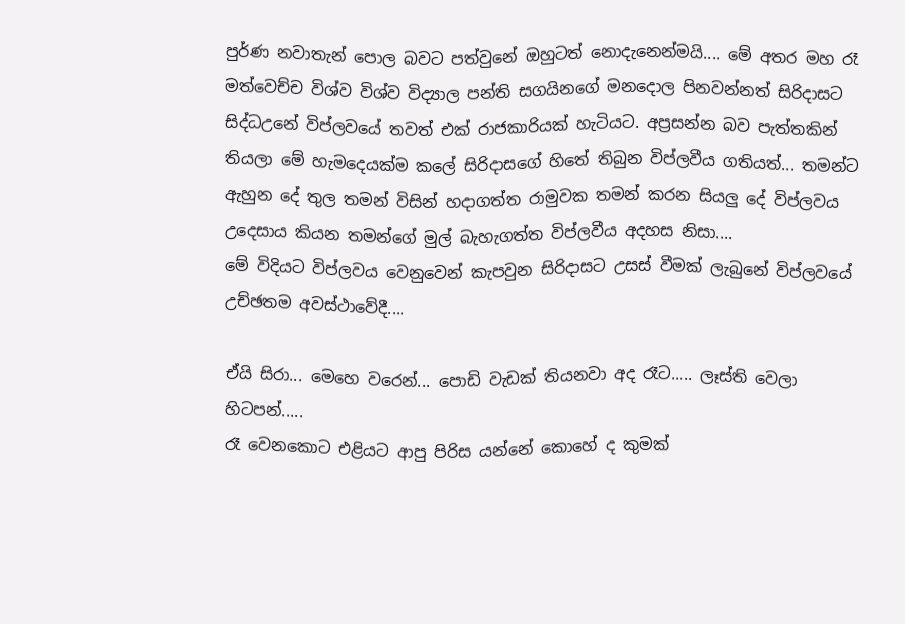පුර්ණ නවාතැන් පොල බවට පත්වුනේ ඔහුටත් නොදැනෙන්මයි.... මේ අතර මහ රෑ මත්වෙච්ච විශ්ව විශ්ව විද්‍යාල පන්ති සගයිනගේ මනදොල පිනවන්නත් සිරිදාසට සිද්ධඋනේ විප්ලවයේ තවත් එක් රාජකාරියක් හැටියට. අප්‍රසන්න බව පැත්තකින් තියලා මේ හැමදෙයක්ම කලේ සිරිදාසගේ හිතේ තිබුන විප්ලවීය ගතියත්... තමන්ට ඇහුන දේ තුල තමන් විසින් හදාගත්ත රාමුවක තමන් කරන සියලු දේ විප්ලවය උදෙසාය කියන තමන්ගේ මුල් බැහැගත්ත විප්ලවීය අදහස නිසා....
මේ විදියට විප්ලවය වෙනුවෙන් කැපවුන සිරිදාසට උසස් වීමක් ලැබුනේ විප්ලවයේ උච්ඡතම අවස්ථාවේදී....

ඒයි සිරා... මෙහෙ වරෙන්... පොඩි වැඩක් තියනවා අද රෑට..... ලෑස්ති වෙලා හිටපන්.....
රෑ වෙනකොට එළියට ආපු පිරිස යන්නේ කොහේ ද කුමක්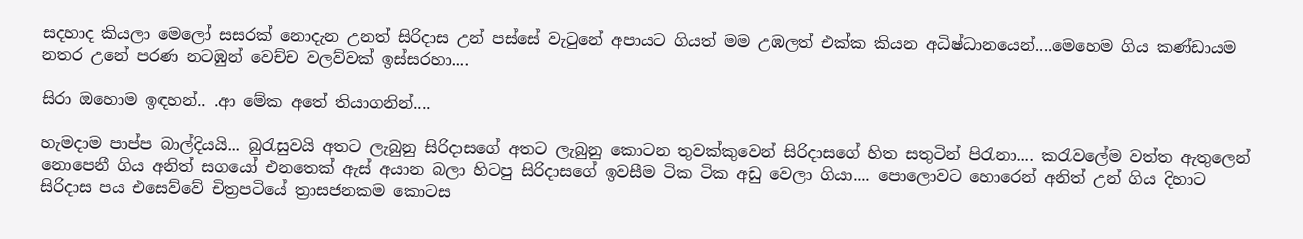සදහාද කියලා මෙලෝ සසරක් නොදැන උනත් සිරිදාස උන් පස්සේ වැටුනේ අපායට ගියත් මම උඹලත් එක්ක කියන අධිෂ්ධානයෙන්....මෙහෙම ගිය කණ්ඩායම නතර උනේ පරණ නටඹුන් වෙච්ච වලව්වක් ඉස්සරහා....

සිරා ඔහොම ඉඳහන්.. .ආ මේක අතේ තියාගනින්....

හැමදාම පාප්ප බාල්දියයි... බුරැසුවයි අතට ලැබුනු සිරිදාසගේ අතට ලැබුනු කොටන තුවක්කුවෙන් සිරිදාසගේ හිත සතුටින් පිරැනා.... කරැවලේම වත්ත ඇතුලෙන් නොපෙනී ගිය අනිත් සගයෝ එනතෙක් ඇස් අයාන බලා හිටපු සිරිදාසගේ ඉවසීම ටික ටික අඩු වෙලා ගියා.... පොලොවට හොරෙන් අනිත් උන් ගිය දිහාට සිරිදාස පය එසෙව්වේ චිත්‍රපටියේ ත්‍රාසජනකම කොටස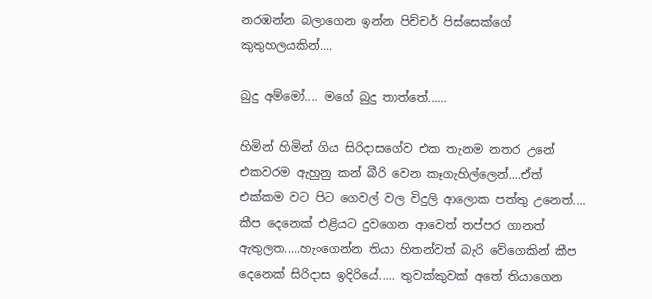නරඹන්න බලාගෙන ඉන්න පිච්චර් පිස්සෙක්ගේ කුතුහලයකින්....

බුදු අම්මෝ.... මගේ බුදු තාත්තේ......

හිමින් හිමින් ගිය සිරිදාසගේව එක තැනම නතර උනේ එකවරම ඇහුනු කන් බීරි වෙන කෑගැහිල්ලෙන්....ඒත් එක්කම වට පිට ගෙවල් වල විදුලි ආලොක පත්තු උනෙත්.... කීප දෙනෙක් එළියට දුවගෙන ආවෙත් තප්පර ගානත් ඇතුලත.....හැංගෙන්න තියා හිතන්වත් බැරි වේගෙකින් කීප දෙනෙක් සිරිදාස ඉදිරියේ..... තුවක්කුවක් අතේ තියාගෙන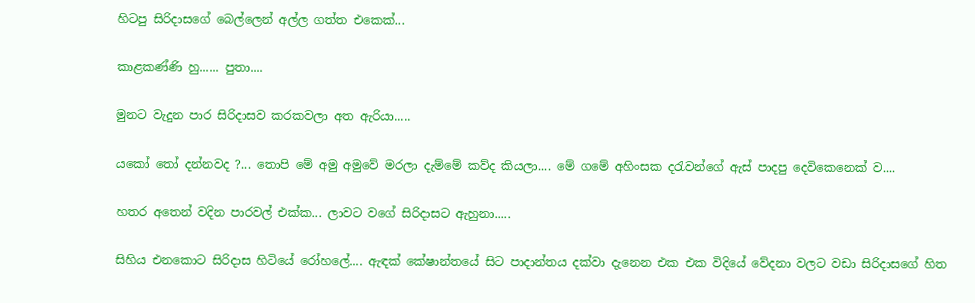හිටපු සිරිදාසගේ බෙල්ලෙන් අල්ල ගත්ත එකෙක්...

කාළකණ්ණි හු...... පුතා....

මුනට වැදුන පාර සිරිදාසව කරකවලා අත ඇරියා.....

යකෝ තෝ දන්නවද ?... තොපි මේ අමු අමුවේ මරලා දැම්මේ කව්ද කියලා.... මේ ගමේ අහිංසක දරැවන්ගේ ඇස් පාදපු දෙවිකෙනෙක් ව....

හතර අතෙන් වදින පාරවල් එක්ක... ලාවට වගේ සිරිදාසට ඇහුනා.....

සිහිය එනකොට සිරිදාස හිටියේ රෝහලේ.... ඇඳක් කේෂාන්තයේ සිට පාදාන්තය දක්වා දැනෙන එක එක විදියේ වේදනා වලට වඩා සිරිදාසගේ හිත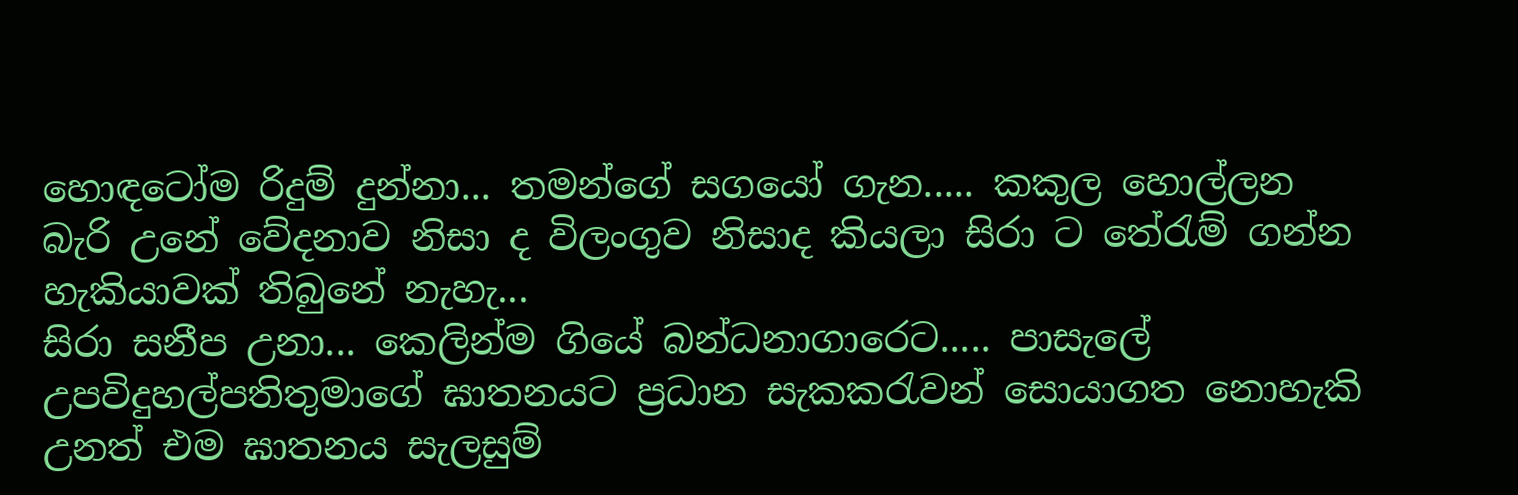හොඳටෝම රිදුම් දුන්නා... තමන්ගේ සගයෝ ගැන..... කකුල හොල්ලන බැරි උනේ වේදනාව නිසා ද විලංගුව නිසාද කියලා සිරා ට තේරැම් ගන්න හැකියාවක් තිබුනේ නැහැ...
සිරා සනීප උනා... කෙලින්ම ගියේ බන්ධනාගාරෙට..... පාසැලේ උපවිදුහල්පතිතුමාගේ ඝාතනයට ප්‍රධාන සැකකරැවන් සොයාගත නොහැකි උනත් එම ඝාතනය සැලසුම්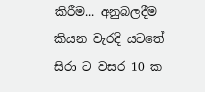කිරීම... අනුබලදීම කියන වැරදි යටතේ සිරා ට වසර 10 ක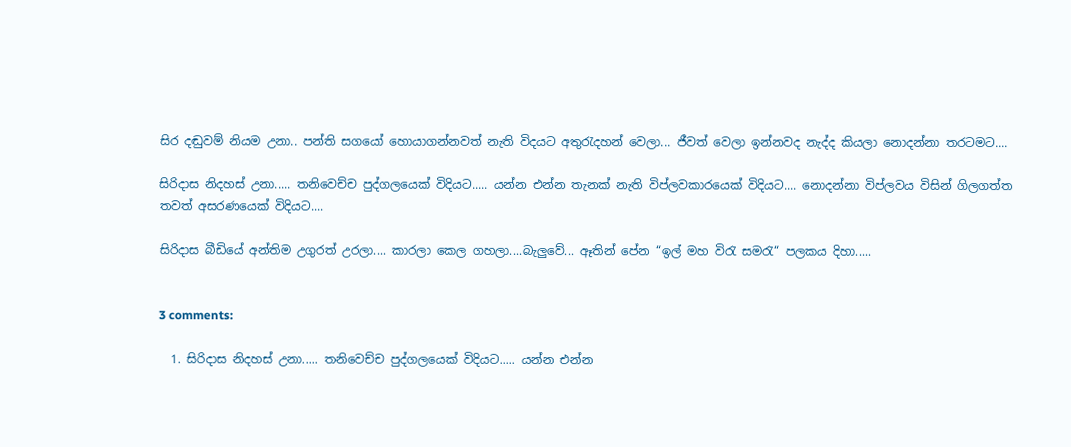සිර දඬුවම් නියම උනා.. පන්ති සගයෝ හොයාගන්නවත් නැති විදයට අතුරැදහන් වෙලා... ජීවත් වෙලා ඉන්නවද නැද්ද කියලා නොදන්නා තරටමට....

සිරිදාස නිදහස් උනා..... තනිවෙච්ච පුද්ගලයෙක් විදියට..... යන්න එන්න තැනක් නැති විප්ලවකාරයෙක් විදියට.... නොදන්නා විප්ලවය විසින් ගිලගත්ත තවත් අසරණයෙක් විදියට....

සිරිදාස බීඩියේ අන්තිම උගුරත් උරලා.... කාරලා කෙල ගහලා....බැලුවේ... ඈතින් පේන “ඉල් මහ විරැ සමරැ“ පලකය දිහා.....


3 comments:

  1. සිරිදාස නිදහස් උනා..... තනිවෙච්ච පුද්ගලයෙක් විදියට..... යන්න එන්න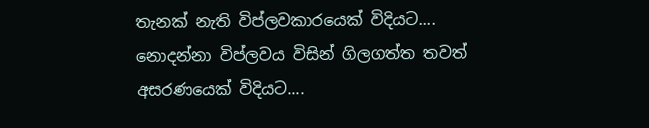තැනක් නැති විප්ලවකාරයෙක් විදියට.... නොදන්නා විප්ලවය විසින් ගිලගත්ත තවත් අසරණයෙක් විදියට....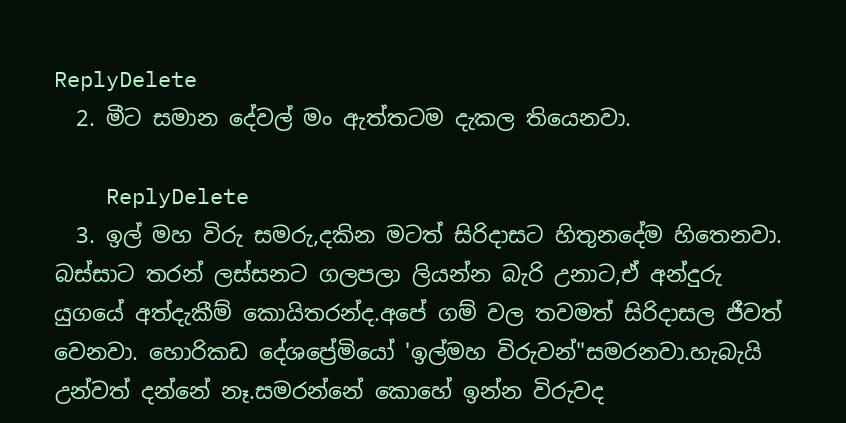ReplyDelete
  2. මීට සමාන දේවල් මං ඇත්තටම දැකල තියෙනවා.

    ReplyDelete
  3. ඉල් මහ විරු සමරු,දකින මටත් සිරිදාසට හිතුනදේම හිතෙනවා. බස්සාට තරන් ලස්සනට ගලපලා ලියන්න බැරි උනාට,ඒ අන්දුරු යුගයේ අත්දැකීම් කොයිතරන්ද.අපේ ගම් වල තවමත් සිරිදාසල ජීවත් වෙනවා. හොරිකඩ දේශප්‍රේමියෝ 'ඉල්මහ විරුවන්"සමරනවා.හැබැයි උන්වත් දන්නේ නෑ.සමරන්නේ කොහේ ඉන්න විරුවද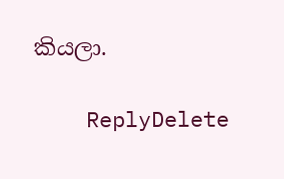කියලා.

    ReplyDelete